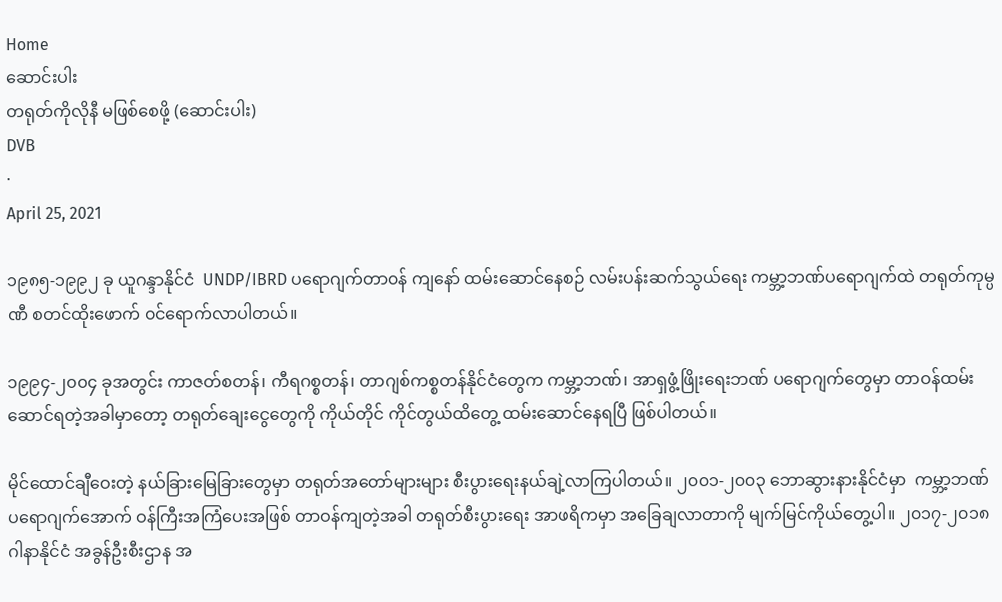Home
ဆောင်းပါး
တရုတ်ကိုလိုနီ မဖြစ်စေဖို့ (ဆောင်းပါး)
DVB
·
April 25, 2021

၁၉၈၅-၁၉၉၂ ခု ယူဂန္ဒာနိုင်ငံ  UNDP/IBRD ပရောဂျက်တာ၀န် ကျနော် ထမ်းဆောင်နေစဉ် လမ်းပန်းဆက်သွယ်ရေး ကမ္ဘာ့ဘဏ်ပရောဂျက်ထဲ တရုတ်ကုမ္ပဏီ စတင်ထိုးဖောက် ၀င်ရောက်လာပါတယ်။

၁၉၉၄-၂၀၀၄ ခုအတွင်း ကာဇတ်စတန်၊ ကီရဂစ္စတန်၊ တာဂျစ်ကစ္စတန်နိုင်ငံတွေက ကမ္ဘာ့ဘဏ်၊ အာရှဖွံ့ဖြိုးရေးဘဏ် ပရောဂျက်တွေမှာ တာဝန်ထမ်းဆောင်ရတဲ့အခါမှာတော့ တရုတ်ချေးငွေတွေကို ကိုယ်တိုင် ကိုင်တွယ်ထိတွေ့ ထမ်းဆောင်နေရပြီ ဖြစ်ပါတယ်။

မိုင်ထောင်ချီ‌ဝေးတဲ့ နယ်ခြားမြေခြားတွေမှာ တရုတ်အတော်များများ စီးပွားရေးနယ်ချဲ့လာကြပါတယ်။ ၂၀၀၁-၂၀၀၃ ဘောဆွားနားနိုင်ငံမှာ  ကမ္ဘာ့ဘဏ်ပရောဂျက်အောက် ဝန်ကြီးအကြံပေးအဖြစ် တာဝန်ကျတဲ့အခါ တရုတ်စီးပွားရေး အာဖရိကမှာ အခြေချလာတာကို မျက်မြင်ကိုယ်တွေ့ပါ။ ၂၀၁၇-၂၀၁၈ ဂါနာနိုင်ငံ အခွန်ဦးစီးဌာန အ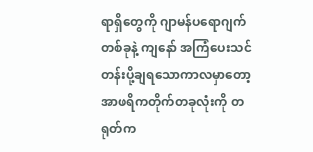ရာရှိတွေကို ဂျာမန်ပရောဂျက်တစ်ခုနဲ့ ကျနော် အကြံပေးသင်တန်းပို့ချရသောကာလမှာတော့ အာဖရိကတိုက်တခုလုံးကို တရုတ်က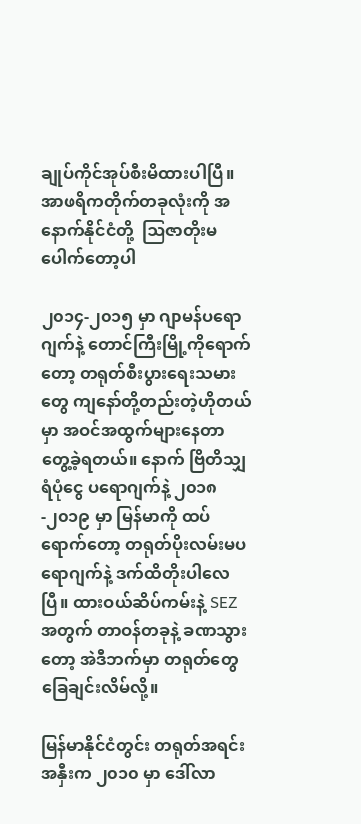ချုပ်ကိုင်အုပ်စီးမိထားပါပြီ။ အာဖရိကတိုက်တခုလုံးကို အနောက်နိုင်ငံတို့  ဩဇာတိုးမပေါက်တော့ပါ

၂၀၁၄-၂၀၁၅ မှာ ဂျာမန်ပရောဂျက်နဲ့ တောင်ကြီးမြို့ကိုရောက်တော့ တရုတ်စီးပွားရေးသမားတွေ ကျနော်တို့တည်းတဲ့ဟိုတယ်မှာ အဝင်အထွက်များနေတာ တွေ့ခဲ့ရတယ်။ နောက် ဗြိတိသျှရံပုံငွေ ပရောဂျက်နဲ့ ၂၀၁၈-၂၀၁၉ မှာ မြန်မာကို ထပ်ရောက်တော့ တရုတ်ပိုးလမ်းမပရောဂျက်နဲ့ ဒက်ထိတိုးပါလေပြီ။ ထားဝယ်ဆိပ်ကမ်းနဲ့ SEZ အတွက် တာဝန်တခုနဲ့ ခဏသွားတော့ အဲဒီဘက်မှာ တရုတ်တွေ ခြေချင်းလိမ်လို့။

မြန်မာနိုင်ငံတွင်း တရုတ်အရင်းအနှီးက ၂၀၁၀ မှာ ဒေါ်လာ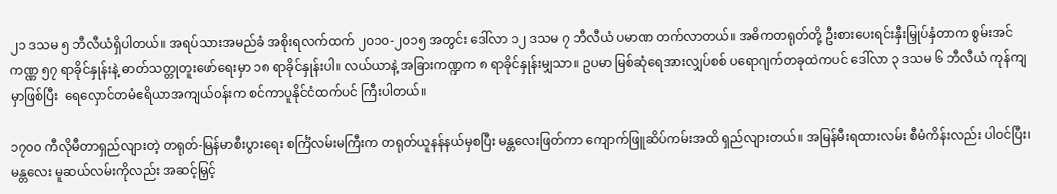၂၁ ဒသမ ၅ ဘီလီယံရှိပါတယ်။ အရပ်သားအမည်ခံ အစိုးရလက်ထက် ၂၀၁၀-၂၀၁၅ အတွင်း ဒေါ်လာ ၁၂ ဒသမ ၇ ဘီလီယံ ပမာဏ တက်လာတယ်။ အဓိကတရုတ်တို့ ဦးစားပေးရင်းနှီးမြှုပ်နှံတာက စွမ်းအင်ကဏ္ဏ ၅၇ ရာခိုင်နှုန်းနဲ့ ဓာတ်သတ္တုတူးဖော်ရေးမှာ ၁၈ ရာခိုင်နှုန်းပါ။ လယ်ယာနဲ့ အခြားကဏ္ဍက ၈ ရာခိုင်နှုန်းမျှသာ။ ဥပမာ မြစ်ဆုံရေအားလျှပ်စစ် ပရောဂျက်တခုထဲကပင် ဒေါ်လာ ၃ ဒသမ ၆ ဘီလီယံ ကုန်ကျမှာဖြစ်ပြီး  ရေလှောင်တမံဧရိယာအကျယ်၀န်းက စင်ကာပူနိုင်ငံထက်ပင် ကြီးပါတယ်။

၁၇၀၀ ကီလိုမီတာရှည်လျားတဲ့ တရုတ်-မြန်မာစီးပွားရေး စင်္ကြံလမ်းမကြီးက တရုတ်ယူနန်နယ်မှစပြီး မန္တလေးဖြတ်ကာ ကျောက်ဖြူဆိပ်ကမ်းအထိ ရှည်လျားတယ်။ အမြန်မီးရထားလမ်း စီမံကိန်းလည်း ပါဝင်ပြီး၊ မန္တလေး မူဆယ်လမ်းကိုလည်း အဆင့်မြှင့်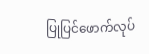ပြုပြင်ဖောက်လုပ်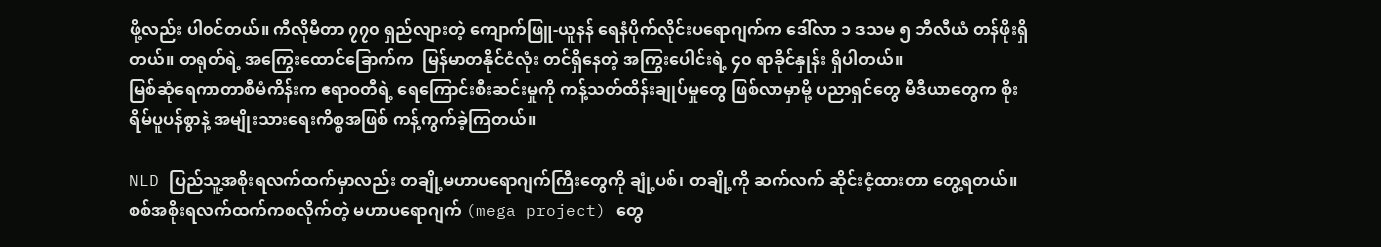ဖို့လည်း ပါ၀င်တယ်။ ကီလိုမီတာ ၇၇၀ ရှည်လျားတဲ့ ကျောက်ဖြူ-ယူနန် ရေနံပိုက်လိုင်းပရောဂျက်က ဒေါ်လာ ၁ ဒသမ ၅ ဘီလီယံ တန်ဖိုးရှိတယ်။ တရုတ်ရဲ့ အကြွေးထောင်ခြောက်က  မြန်မာတနိုင်ငံလုံး တင်ရှိနေတဲ့ အကြွးပေါင်းရဲ့ ၄၀ ရာခိုင်နှုန်း ရှိပါတယ်။                                                                                                             မြစ်ဆုံရေကာတာစီမံကိန်းက ဧရာဝတီရဲ့ ရေကြောင်းစီးဆင်းမှုကို ကန့်သတ်ထိန်းချုပ်မှုတွေ ဖြစ်လာမှာမို့ ပညာရှင်တွေ မီဒီယာတွေက စိုးရိမ်ပူပန်စွာနဲ့ အမျိုးသားရေးကိစ္စအဖြစ် ကန့်ကွက်ခဲ့ကြတယ်။

NLD ပြည်သူ့အစိုးရလက်ထက်မှာလည်း တချို့မဟာပရောဂျက်ကြီးတွေကို ချုံ့ပစ်၊ တချို့ကို ဆက်လက် ဆိုင်းငံ့ထားတာ တွေ့ရတယ်။ စစ်အစိုးရလက်ထက်ကစလိုက်တဲ့ မဟာပရောဂျက် (mega project) တွေ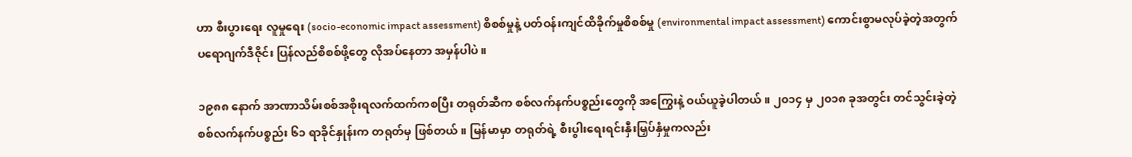ဟာ စီးပွားရေး လူမှုရေး (socio-economic impact assessment) စိစစ်မှုနဲ့ ပတ်ဝန်းကျင်ထိခိုက်မှုစိစစ်မှု (environmental impact assessment) ကောင်းစွာမလုပ်ခဲ့တဲ့အတွက် ပရောဂျက်ဒီဇိုင်း ပြန်လည်စိစစ်ဖို့တွေ လိုအပ်နေတာ အမှန်ပါပဲ။

၁၉၈၈ နောက် အာဏာသိမ်းစစ်အစိုးရလက်ထက်ကစပြီး တရုတ်ဆီက စစ်လက်နက်ပစ္စည်းတွေကို အကြွေးနဲ့ ဝယ်ယူခဲ့ပါတယ်။ ၂၀၁၄ မှ ၂၀၁၈ ခုအတွင်း တင်သွင်းခဲ့တဲ့ စစ်လက်နက်ပစ္စည်း ၆၁ ရာခိုင်နှုန်းက တရုတ်မှ ဖြစ်တယ်။ မြန်မာမှာ တရုတ်ရဲ့ စီးပွါးရေးရင်းနှီးမြှပ်နှံမှုကလည်း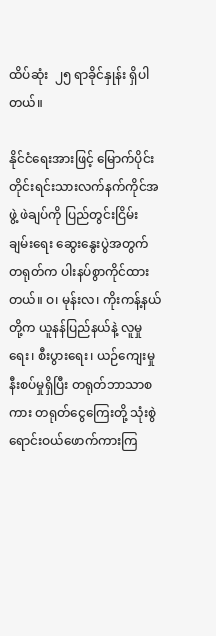ထိပ်ဆုံး  ၂၅ ရာခိုင်နှုန်း ရှိပါတယ်။

နိုင်ငံရေးအားဖြင့် မြောက်ပိုင်းတိုင်းရင်းသားလက်နက်ကိုင်အဖွဲ့ ဖဲချပ်ကို ပြည်တွင်းငြိမ်းချမ်းရေး ဆွေးနွေးပွဲအတွက် တရုတ်က ပါးနပ်စွာကိုင်ထားတယ်။ ဝ၊ မုန်းလ၊ ကိုးကန့်နယ်တို့က ယူနန်ပြည်နယ်နဲ့ လူမှုရေး၊ စီးပွားရေး၊ ယဉ်ကျေးမှု နီးစပ်မှုရှိပြီး တရုတ်ဘာသာစကား တရုတ်ငွေကြေးတို့ သုံးစွဲ ရောင်းဝယ်ဖောက်ကားကြ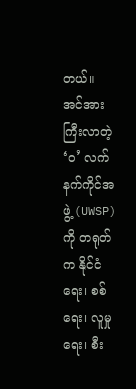တယ်။ အင်အားကြီးလာတဲ့ ‘၀’ လက်နက်ကိုင်အဖွဲ့ (UWSP) ကို တရုတ်က နိုင်ငံရေး၊ စစ်ရေး၊ လူမှုရေး၊ စီး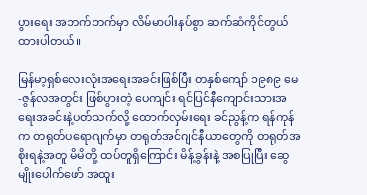ပွားရေး အဘက်ဘက်မှာ လိမ်မာပါးနပ်စွာ ဆက်ဆံကိုင်တွယ်ထားပါတယ်။

မြန်မာ့ရှစ်လေးလုံးအရေးအခင်းဖြစ်ပြီး တနှစ်ကျော် ၁၉၈၉ မေ-ဇွန်လအတွင်း ဖြစ်ပွားတဲ့ ပေကျင်း ရင်ပြင်နီကျောင်းသားအရေးအခင်းနဲ့ပတ်သက်လို့ ထောက်လှမ်းရေး ခင်ညွန့်က ရန်ကုန်က တရုတ်ပရောဂျက်မှာ တရုတ်အင်ဂျင်နီယာတွေကို တရုတ်အစိုးရနဲ့အတူ မိမိတို့ ထပ်တူရှိကြောင်း မိန့်ခွန်းနဲ့ အစပြုပြီး ဆွေမျိုးပေါက်ဖော် အထူး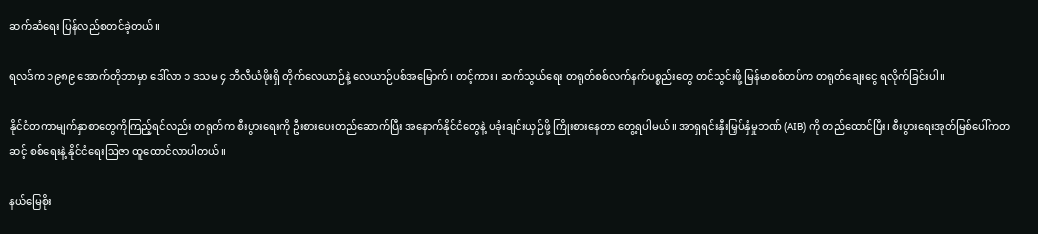ဆက်ဆံရေး ပြန်လည်စတင်ခဲ့တယ်။

ရလဒ်က ၁၉၈၉ အောက်တိုဘာမှာ ဒေါ်လာ ၁ ဒသမ ၄ ဘီလီယံဖိုးရှိ တိုက်လေယာဉ်နဲ့ လေယာဉ်ပစ်အမြောက်၊ တင့်ကား၊ ဆက်သွယ်ရေး တရုတ်စစ်လက်နက်ပစ္စည်းတွေ တင်သွင်းဖို့ မြန်မာစစ်တပ်က တရုတ်ချေးငွေ ရလိုက်ခြင်းပါ။

နိုင်ငံတကာမျက်နှာစာတွေကိုကြည့်ရင်လည်း တရုတ်က စီးပွားရေးကို ဦးစားပေးတည်ဆောက်ပြီး အနောက်နိုင်ငံတွေနဲ့ ပခုံးချင်းယှဉ်ဖို့ ကြိုးစားနေတာ တွေ့ရပါမယ်။ အာရှရင်းနှီးမြှပ်နှံမှုဘဏ် (AIB) ကို တည်ထောင်ပြီး၊ စီးပွားရေးအုတ်မြစ်ပေါ်ကတဆင့် စစ်ရေးနဲ့ နိုင်ငံရေးဩဇာ ထူထောင်လာပါတယ်။

နယ်မြေစိုး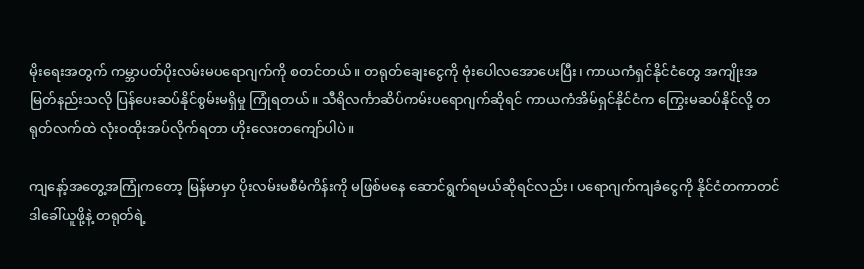မိုးရေးအတွက် ကမ္ဘာပတ်ပိုးလမ်းမပရောဂျက်ကို စတင်တယ်။ တရုတ်ချေးငွေကို ဗုံးပေါလအောပေးပြီး၊ ကာယကံရှင်နိုင်ငံတွေ အကျိုးအမြတ်နည်းသလို ပြန်ပေးဆပ်နိုင်စွမ်းမရှိမှု ကြုံရတယ်။ သီရိလင်္ကာဆိပ်ကမ်းပရောဂျက်ဆိုရင် ကာယကံအိမ်ရှင်နိုင်ငံက ကြွေးမဆပ်နိုင်လို့ တရုတ်လက်ထဲ လုံးဝထိုးအပ်လိုက်ရတာ ဟိုးလေးတကျော်ပါပဲ။

ကျနော့်အတွေ့အကြုံကတော့ မြန်မာမှာ ပိုးလမ်းမစီမံကိန်းကို မဖြစ်မနေ ဆောင်ရွက်ရမယ်ဆိုရင်လည်း၊ ပရောဂျက်ကျခံငွေကို နိုင်ငံတကာတင်ဒါခေါ်ယူဖို့နဲ့ တရုတ်ရဲ့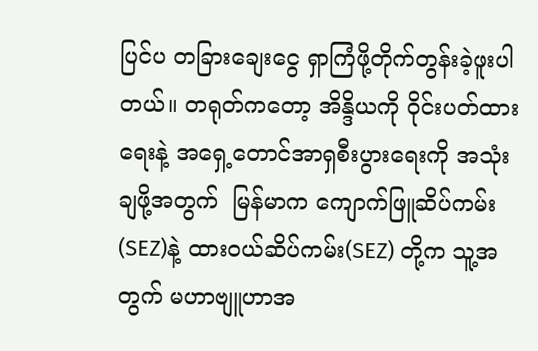ပြင်ပ တခြားချေးငွေ ရှာကြံဖို့တိုက်တွန်းခဲ့ဖူးပါတယ်။ တရုတ်ကတော့ အိန္ဒိယကို ဝိုင်းပတ်ထားရေးနဲ့ အရှေ့တောင်အာရှစီးပွားရေးကို အသုံးချဖို့အတွက်  မြန်မာက ကျောက်ဖြူဆိပ်ကမ်း(SEZ)နဲ့ ထား၀ယ်ဆိပ်ကမ်း(SEZ) တို့က သူ့အတွက် မဟာဗျူဟာအ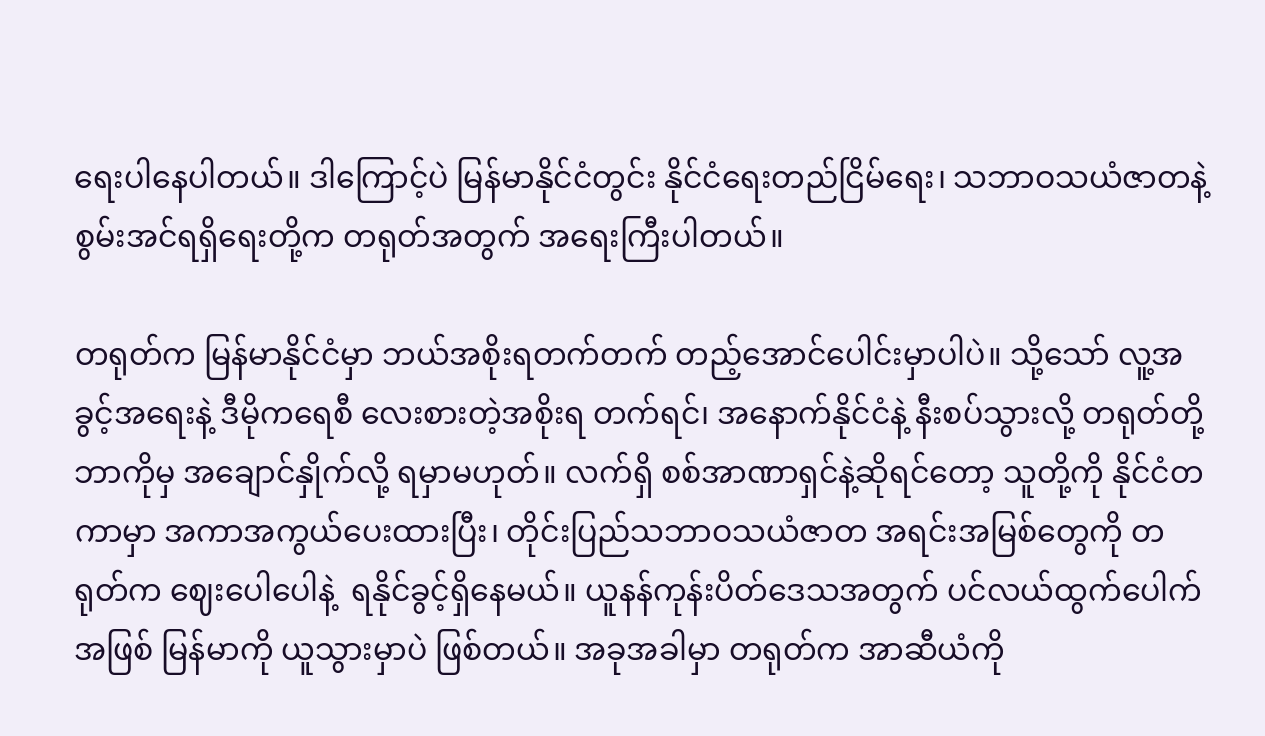ရေးပါနေပါတယ်။ ဒါကြောင့်ပဲ မြန်မာနိုင်ငံတွင်း နိုင်ငံရေးတည်ငြိမ်ရေး၊ သဘာဝသယံဇာတနဲ့  စွမ်းအင်ရရှိရေးတို့က တရုတ်အတွက် အရေးကြီးပါတယ်။

တရုတ်က မြန်မာနိုင်ငံမှာ ဘယ်အစိုးရတက်တက် တည့်အောင်ပေါင်းမှာပါပဲ။ သို့သော် လူ့အခွင့်အရေးနဲ့ ဒီမိုကရေစီ လေးစားတဲ့အစိုးရ တက်ရင်၊ အနောက်နိုင်ငံနဲ့ နီးစပ်သွားလို့ တရုတ်တို့ ဘာကိုမှ အချောင်နှိုက်လို့ ရမှာမဟုတ်။ လက်ရှိ စစ်အာဏာရှင်နဲ့ဆိုရင်တော့ သူတို့ကို နိုင်ငံတကာမှာ အကာအကွယ်ပေးထားပြီး၊ တိုင်းပြည်သဘာဝသယံဇာတ အရင်းအမြစ်တွေကို တရုတ်က ဈေးပေါပေါနဲ့  ရနိုင်ခွင့်ရှိနေမယ်။ ယူနန်ကုန်းပိတ်ဒေသအတွက် ပင်လယ်ထွက်ပေါက်အဖြစ် မြန်မာကို ယူသွားမှာပဲ ဖြစ်တယ်။ အခုအခါမှာ တရုတ်က အာဆီယံကို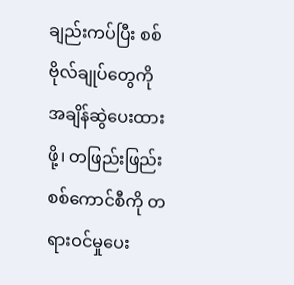ချည်းကပ်ပြီး စစ်ဗိုလ်ချုပ်တွေကို အချိန်ဆွဲပေးထားဖို့၊ တဖြည်းဖြည်း စစ်ကောင်စီကို တရားဝင်မှုပေး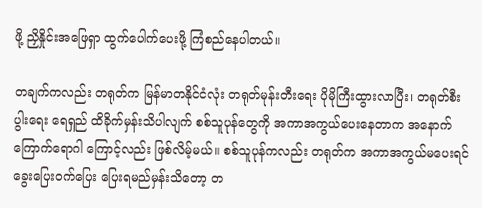ဖို့ ညှိနှိုင်းအဖြေရှာ ထွက်ပေါက်ပေးဖို့ ကြံစည်နေပါတယ်။

တချက်ကလည်း တရုတ်က မြန်မာတနိုင်ငံလုံး တရုတ်မုန်းတီးရေး ပိုမိုကြီးထွားလာပြီး၊ တရုတ်စီးပွါးရေး ရေရှည် ထိခိုက်မှန်းသိပါလျက် စစ်သူပုန်တွေကို အကာအကွယ်ပေးနေတာက အနောက်ကြောက်ရောဂါ ကြောင့်လည်း ဖြစ်လိမ့်မယ်။ စစ်သူပုန်ကလည်း တရုတ်က အကာအကွယ်မပေးရင် ခွေးပြေးဝက်ပြေး ပြေးရမည်မှန်းသိတော့ တ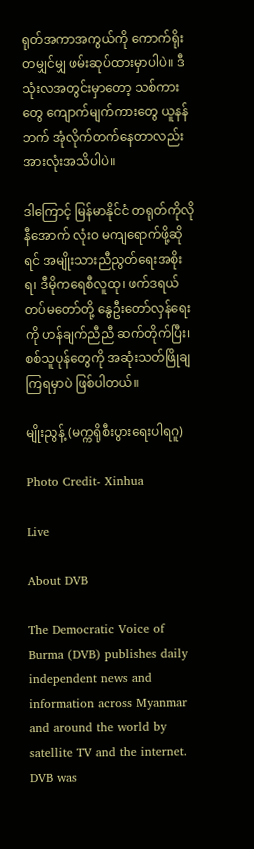ရုတ်အကာအကွယ်ကို ကောက်ရိုးတမျှင်မျှ ဖမ်းဆုပ်ထားမှာပါပဲ။ ဒီသုံးလအတွင်းမှာတော့ သစ်ကားတွေ ကျောက်မျက်ကားတွေ ယူနန်ဘက် အုံလိုက်တက်နေတာလည်း အားလုံးအသိပါပဲ။

ဒါကြောင့် မြန်မာနိုင်ငံ တရုတ်ကိုလိုနီအောက် လုံးဝ မကျရောက်ဖို့ဆိုရင် အမျိုးသားညီညွတ်ရေးအစိုးရ၊ ဒီမိုကရေစီလူထု၊ ဖက်ဒရယ်တပ်မတော်တို့ နွေဦးတော်လှန်‌ရေးကို ဟန်ချက်ညီညီ ဆက်တိုက်ပြီး၊  စစ်သူပုန်တွေကို အဆုံးသတ်ဖြိုချကြရမှာပဲ ဖြစ်ပါတယ်။

မျိုးညွန့် (မက္ကရိုစီးပွားရေးပါရဂူ)

Photo Credit- Xinhua

Live

About DVB

The Democratic Voice of Burma (DVB) publishes daily independent news and information across Myanmar and around the world by satellite TV and the internet. DVB was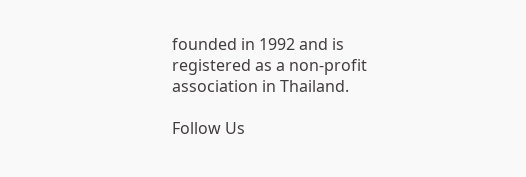founded in 1992 and is registered as a non-profit association in Thailand.

Follow Us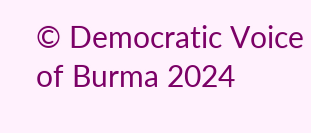© Democratic Voice of Burma 2024